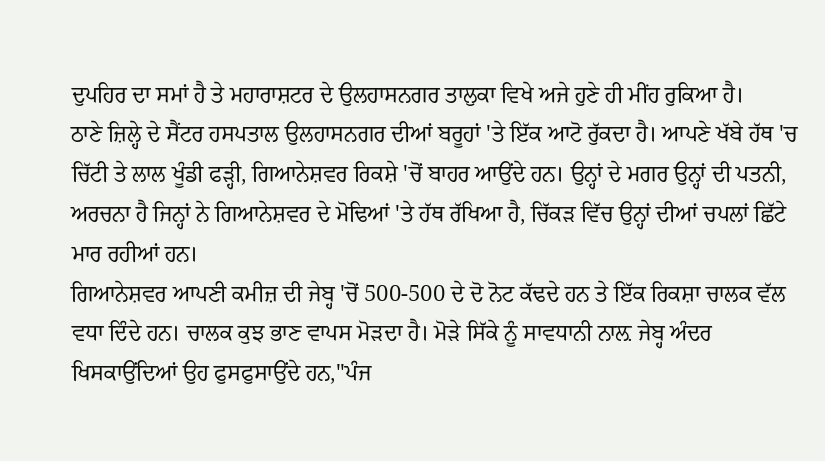ਦੁਪਹਿਰ ਦਾ ਸਮਾਂ ਹੈ ਤੇ ਮਹਾਰਾਸ਼ਟਰ ਦੇ ਉਲਹਾਸਨਗਰ ਤਾਲੁਕਾ ਵਿਖੇ ਅਜੇ ਹੁਣੇ ਹੀ ਮੀਂਹ ਰੁਕਿਆ ਹੈ।
ਠਾਣੇ ਜ਼ਿਲ੍ਹੇ ਦੇ ਸੈਂਟਰ ਹਸਪਤਾਲ ਉਲਹਾਸਨਗਰ ਦੀਆਂ ਬਰੂਹਾਂ 'ਤੇ ਇੱਕ ਆਟੋ ਰੁੱਕਦਾ ਹੈ। ਆਪਣੇ ਖੱਬੇ ਹੱਥ 'ਚ ਚਿੱਟੀ ਤੇ ਲਾਲ ਖੂੰਡੀ ਫੜ੍ਹੀ, ਗਿਆਨੇਸ਼ਵਰ ਰਿਕਸ਼ੇ 'ਚੋਂ ਬਾਹਰ ਆਉਂਦੇ ਹਨ। ਉਨ੍ਹਾਂ ਦੇ ਮਗਰ ਉਨ੍ਹਾਂ ਦੀ ਪਤਨੀ, ਅਰਚਨਾ ਹੈ ਜਿਨ੍ਹਾਂ ਨੇ ਗਿਆਨੇਸ਼ਵਰ ਦੇ ਮੋਢਿਆਂ 'ਤੇ ਹੱਥ ਰੱਖਿਆ ਹੈ, ਚਿੱਕੜ ਵਿੱਚ ਉਨ੍ਹਾਂ ਦੀਆਂ ਚਪਲਾਂ ਛਿੱਟੇ ਮਾਰ ਰਹੀਆਂ ਹਨ।
ਗਿਆਨੇਸ਼ਵਰ ਆਪਣੀ ਕਮੀਜ਼ ਦੀ ਜੇਬ੍ਹ 'ਚੋਂ 500-500 ਦੇ ਦੋ ਨੋਟ ਕੱਢਦੇ ਹਨ ਤੇ ਇੱਕ ਰਿਕਸ਼ਾ ਚਾਲਕ ਵੱਲ ਵਧਾ ਦਿੰਦੇ ਹਨ। ਚਾਲਕ ਕੁਝ ਭਾਣ ਵਾਪਸ ਮੋੜਦਾ ਹੈ। ਮੋੜੇ ਸਿੱਕੇ ਨੂੰ ਸਾਵਧਾਨੀ ਨਾਲ਼ ਜੇਬ੍ਹ ਅੰਦਰ ਖਿਸਕਾਉਂਦਿਆਂ ਉਹ ਫੁਸਫੁਸਾਉਂਦੇ ਹਨ,''ਪੰਜ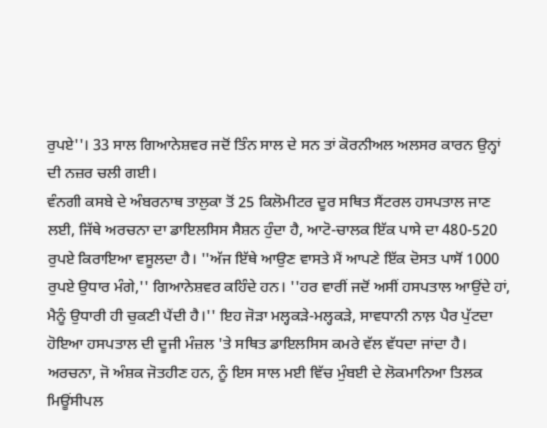ਰੁਪਏ''। 33 ਸਾਲ ਗਿਆਨੇਸ਼ਵਰ ਜਦੋਂ ਤਿੰਨ ਸਾਲ ਦੇ ਸਨ ਤਾਂ ਕੋਰਨੀਅਲ ਅਲਸਰ ਕਾਰਨ ਉਨ੍ਹਾਂ ਦੀ ਨਜ਼ਰ ਚਲੀ ਗਈ।
ਵੰਨਗੀ ਕਸਬੇ ਦੇ ਅੰਬਰਨਾਥ ਤਾਲੁਕਾ ਤੋਂ 25 ਕਿਲੋਮੀਟਰ ਦੂਰ ਸਥਿਤ ਸੈਂਟਰਲ ਹਸਪਤਾਲ ਜਾਣ ਲਈ, ਜਿੱਥੇ ਅਰਚਨਾ ਦਾ ਡਾਇਲਸਿਸ ਸੈਸ਼ਨ ਹੁੰਦਾ ਹੈ, ਆਟੋ-ਚਾਲਕ ਇੱਕ ਪਾਸੇ ਦਾ 480-520 ਰੁਪਏ ਕਿਰਾਇਆ ਵਸੂਲਦਾ ਹੈ। ''ਅੱਜ ਇੱਥੇ ਆਉਣ ਵਾਸਤੇ ਮੈਂ ਆਪਣੇ ਇੱਕ ਦੋਸਤ ਪਾਸੋਂ 1000 ਰੁਪਏ ਉਧਾਰ ਮੰਗੇ,'' ਗਿਆਨੇਸ਼ਵਰ ਕਹਿੰਦੇ ਹਨ। ''ਹਰ ਵਾਰੀਂ ਜਦੋਂ ਅਸੀਂ ਹਸਪਤਾਲ ਆਉਂਦੇ ਹਾਂ, ਮੈਨੂੰ ਉਧਾਰੀ ਹੀ ਚੁਕਣੀ ਪੈਂਦੀ ਹੈ।'' ਇਹ ਜੋੜਾ ਮਲ੍ਹਕੜੇ-ਮਲ੍ਹਕੜੇ, ਸਾਵਧਾਨੀ ਨਾਲ਼ ਪੈਰ ਪੁੱਟਦਾ ਹੋਇਆ ਹਸਪਤਾਲ ਦੀ ਦੂਜੀ ਮੰਜ਼ਲ 'ਤੇ ਸਥਿਤ ਡਾਇਲਸਿਸ ਕਮਰੇ ਵੱਲ ਵੱਧਦਾ ਜਾਂਦਾ ਹੈ।
ਅਰਚਨਾ, ਜੋ ਅੰਸ਼ਕ ਜੋਤਹੀਣ ਹਨ, ਨੂੰ ਇਸ ਸਾਲ ਮਈ ਵਿੱਚ ਮੁੰਬਈ ਦੇ ਲੋਕਮਾਨਿਆ ਤਿਲਕ ਮਿਊਂਸੀਪਲ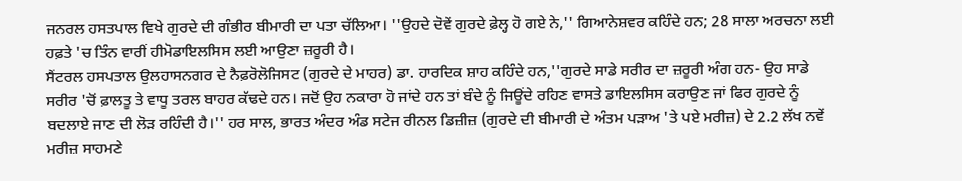ਜਨਰਲ ਹਸਤਪਾਲ ਵਿਖੇ ਗੁਰਦੇ ਦੀ ਗੰਭੀਰ ਬੀਮਾਰੀ ਦਾ ਪਤਾ ਚੱਲਿਆ। ''ਉਹਦੇ ਦੋਵੇਂ ਗੁਰਦੇ ਫ਼ੇਲ੍ਹ ਹੋ ਗਏ ਨੇ,'' ਗਿਆਨੇਸ਼ਵਰ ਕਹਿੰਦੇ ਹਨ; 28 ਸਾਲਾ ਅਰਚਨਾ ਲਈ ਹਫ਼ਤੇ 'ਚ ਤਿੰਨ ਵਾਰੀਂ ਹੀਮੋਡਾਇਲਸਿਸ ਲਈ ਆਉਣਾ ਜ਼ਰੂਰੀ ਹੈ।
ਸੈਂਟਰਲ ਹਸਪਤਾਲ ਉਲਹਾਸਨਗਰ ਦੇ ਨੈਫ਼ਰੋਲੋਜਿਸਟ (ਗੁਰਦੇ ਦੇ ਮਾਹਰ) ਡਾ. ਹਾਰਦਿਕ ਸ਼ਾਹ ਕਹਿੰਦੇ ਹਨ,''ਗੁਰਦੇ ਸਾਡੇ ਸਰੀਰ ਦਾ ਜ਼ਰੂਰੀ ਅੰਗ ਹਨ- ਉਹ ਸਾਡੇ ਸਰੀਰ 'ਚੋਂ ਫ਼ਾਲਤੂ ਤੇ ਵਾਧੂ ਤਰਲ ਬਾਹਰ ਕੱਢਦੇ ਹਨ। ਜਦੋਂ ਉਹ ਨਕਾਰਾ ਹੋ ਜਾਂਦੇ ਹਨ ਤਾਂ ਬੰਦੇ ਨੂੰ ਜਿਊਂਦੇ ਰਹਿਣ ਵਾਸਤੇ ਡਾਇਲਸਿਸ ਕਰਾਉਣ ਜਾਂ ਫਿਰ ਗੁਰਦੇ ਨੂੰ ਬਦਲਾਏ ਜਾਣ ਦੀ ਲੋੜ ਰਹਿੰਦੀ ਹੈ।'' ਹਰ ਸਾਲ, ਭਾਰਤ ਅੰਦਰ ਅੰਡ ਸਟੇਜ ਰੀਨਲ ਡਿਜ਼ੀਜ਼ (ਗੁਰਦੇ ਦੀ ਬੀਮਾਰੀ ਦੇ ਅੰਤਮ ਪੜਾਅ 'ਤੇ ਪਏ ਮਰੀਜ਼) ਦੇ 2.2 ਲੱਖ ਨਵੇਂ ਮਰੀਜ਼ ਸਾਹਮਣੇ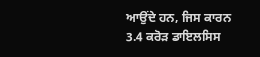ਆਉਂਦੇ ਹਨ, ਜਿਸ ਕਾਰਨ 3.4 ਕਰੋੜ ਡਾਇਲਸਿਸ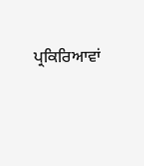ਪ੍ਰਕਿਰਿਆਵਾਂ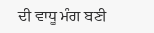ਦੀ ਵਾਧੂ ਮੰਗ ਬਣੀ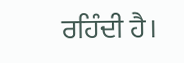ਰਹਿੰਦੀ ਹੈ।